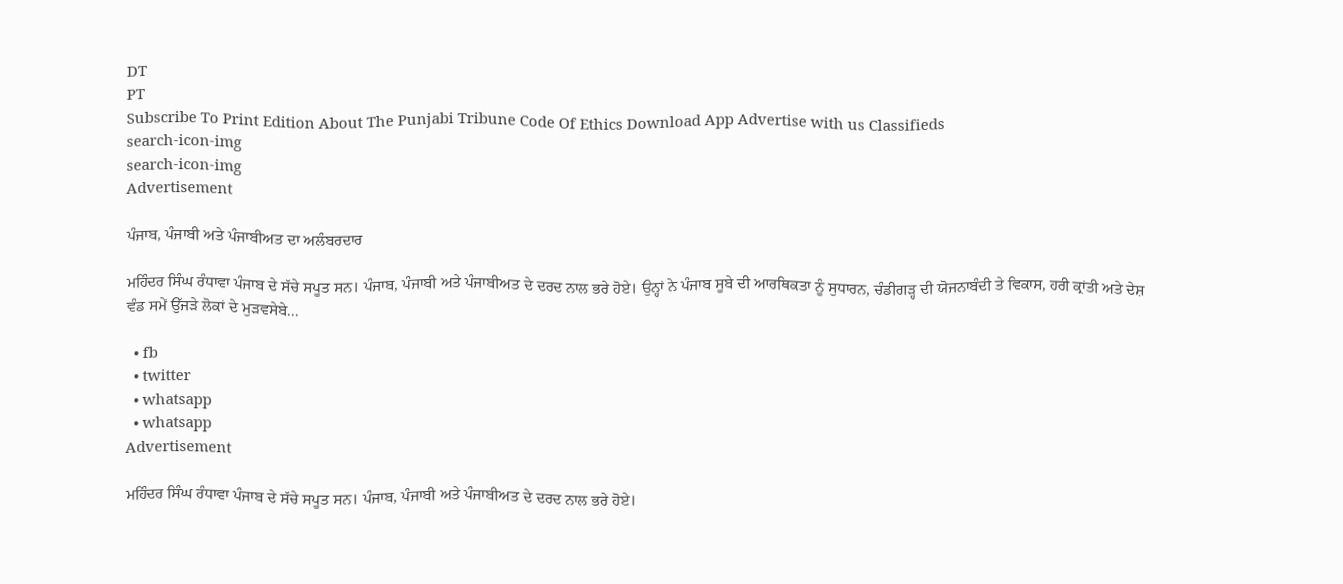DT
PT
Subscribe To Print Edition About The Punjabi Tribune Code Of Ethics Download App Advertise with us Classifieds
search-icon-img
search-icon-img
Advertisement

ਪੰਜਾਬ, ਪੰਜਾਬੀ ਅਤੇ ਪੰਜਾਬੀਅਤ ਦਾ ਅਲੰਬਰਦਾਰ

ਮਹਿੰਦਰ ਸਿੰਘ ਰੰਧਾਵਾ ਪੰਜਾਬ ਦੇ ਸੱਚੇ ਸਪੂਤ ਸਨ। ਪੰਜਾਬ, ਪੰਜਾਬੀ ਅਤੇ ਪੰਜਾਬੀਅਤ ਦੇ ਦਰਦ ਨਾਲ ਭਰੇ ਹੋਏ। ਉਨ੍ਹਾਂ ਨੇ ਪੰਜਾਬ ਸੂਬੇ ਦੀ ਆਰਥਿਕਤਾ ਨੂੰ ਸੁਧਾਰਨ, ਚੰਡੀਗੜ੍ਹ ਦੀ ਯੋਜਨਾਬੰਦੀ ਤੇ ਵਿਕਾਸ, ਹਰੀ ਕ੍ਰਾਂਤੀ ਅਤੇ ਦੇਸ਼ ਵੰਡ ਸਮੇਂ ਉੱਜੜੇ ਲੋਕਾਂ ਦੇ ਮੁੜਵਸੇਬੇ...

  • fb
  • twitter
  • whatsapp
  • whatsapp
Advertisement

ਮਹਿੰਦਰ ਸਿੰਘ ਰੰਧਾਵਾ ਪੰਜਾਬ ਦੇ ਸੱਚੇ ਸਪੂਤ ਸਨ। ਪੰਜਾਬ, ਪੰਜਾਬੀ ਅਤੇ ਪੰਜਾਬੀਅਤ ਦੇ ਦਰਦ ਨਾਲ ਭਰੇ ਹੋਏ।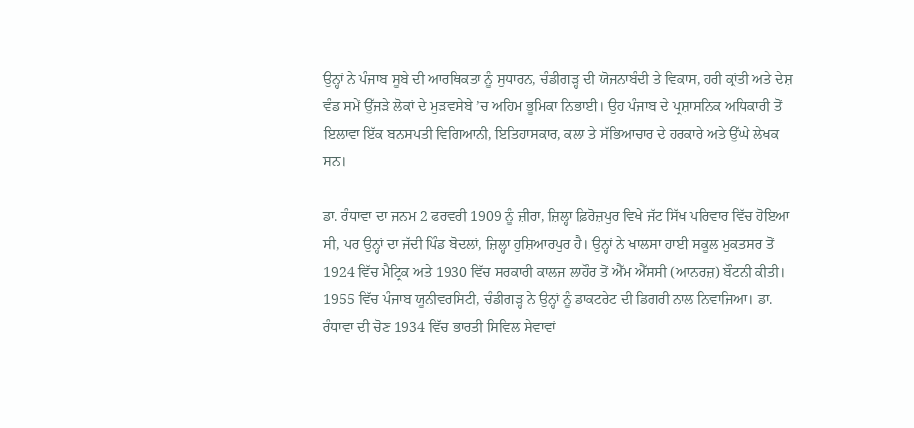ਉਨ੍ਹਾਂ ਨੇ ਪੰਜਾਬ ਸੂਬੇ ਦੀ ਆਰਥਿਕਤਾ ਨੂੰ ਸੁਧਾਰਨ, ਚੰਡੀਗੜ੍ਹ ਦੀ ਯੋਜਨਾਬੰਦੀ ਤੇ ਵਿਕਾਸ, ਹਰੀ ਕ੍ਰਾਂਤੀ ਅਤੇ ਦੇਸ਼ ਵੰਡ ਸਮੇਂ ਉੱਜੜੇ ਲੋਕਾਂ ਦੇ ਮੁੜਵਸੇਬੇ ’ਚ ਅਹਿਮ ਭੂਮਿਕਾ ਨਿਭਾਈ। ਉਹ ਪੰਜਾਬ ਦੇ ਪ੍ਰਸ਼ਾਸਨਿਕ ਅਧਿਕਾਰੀ ਤੋਂ ਇਲਾਵਾ ਇੱਕ ਬਨਸਪਤੀ ਵਿਗਿਆਨੀ, ਇਤਿਹਾਸਕਾਰ, ਕਲਾ ਤੇ ਸੱਭਿਆਚਾਰ ਦੇ ਹਰਕਾਰੇ ਅਤੇ ਉੱਘੇ ਲੇਖਕ ਸਨ।

ਡਾ. ਰੰਧਾਵਾ ਦਾ ਜਨਮ 2 ਫਰਵਰੀ 1909 ਨੂੰ ਜ਼ੀਰਾ, ਜ਼ਿਲ੍ਹਾ ਫ਼ਿਰੋਜ਼ਪੁਰ ਵਿਖੇ ਜੱਟ ਸਿੱਖ ਪਰਿਵਾਰ ਵਿੱਚ ਹੋਇਆ ਸੀ, ਪਰ ਉਨ੍ਹਾਂ ਦਾ ਜੱਦੀ ਪਿੰਡ ਬੋਦਲਾਂ, ਜ਼ਿਲ੍ਹਾ ਹੁਸ਼ਿਆਰਪੁਰ ਹੈ। ਉਨ੍ਹਾਂ ਨੇ ਖਾਲਸਾ ਹਾਈ ਸਕੂਲ ਮੁਕਤਸਰ ਤੋਂ 1924 ਵਿੱਚ ਮੈਟ੍ਰਿਕ ਅਤੇ 1930 ਵਿੱਚ ਸਰਕਾਰੀ ਕਾਲਜ ਲਾਹੌਰ ਤੋਂ ਐੱਮ ਐੱਸਸੀ (ਆਨਰਜ਼) ਬੌਟਨੀ ਕੀਤੀ। 1955 ਵਿੱਚ ਪੰਜਾਬ ਯੂਨੀਵਰਸਿਟੀ, ਚੰਡੀਗੜ੍ਹ ਨੇ ਉਨ੍ਹਾਂ ਨੂੰ ਡਾਕਟਰੇਟ ਦੀ ਡਿਗਰੀ ਨਾਲ ਨਿਵਾਜਿਆ। ਡਾ. ਰੰਧਾਵਾ ਦੀ ਚੋਣ 1934 ਵਿੱਚ ਭਾਰਤੀ ਸਿਵਿਲ ਸੇਵਾਵਾਂ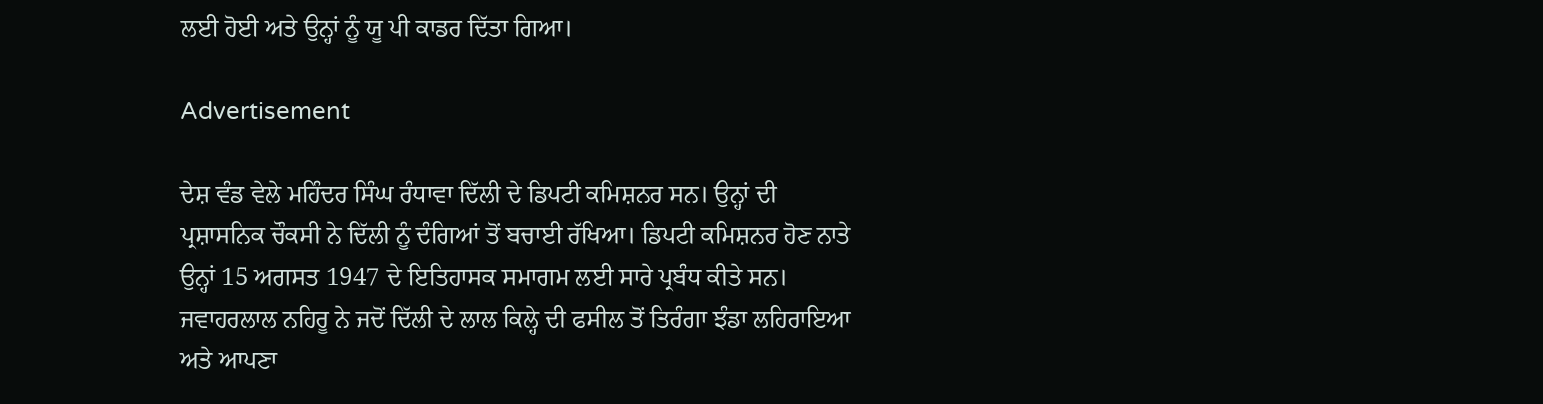ਲਈ ਹੋਈ ਅਤੇ ਉਨ੍ਹਾਂ ਨੂੰ ਯੂ ਪੀ ਕਾਡਰ ਦਿੱਤਾ ਗਿਆ।

Advertisement

ਦੇਸ਼ ਵੰਡ ਵੇਲੇ ਮਹਿੰਦਰ ਸਿੰਘ ਰੰਧਾਵਾ ਦਿੱਲੀ ਦੇ ਡਿਪਟੀ ਕਮਿਸ਼ਨਰ ਸਨ। ਉਨ੍ਹਾਂ ਦੀ ਪ੍ਰਸ਼ਾਸਨਿਕ ਚੌਕਸੀ ਨੇ ਦਿੱਲੀ ਨੂੰ ਦੰਗਿਆਂ ਤੋਂ ਬਚਾਈ ਰੱਖਿਆ। ਡਿਪਟੀ ਕਮਿਸ਼ਨਰ ਹੋਣ ਨਾਤੇ ਉਨ੍ਹਾਂ 15 ਅਗਸਤ 1947 ਦੇ ਇਤਿਹਾਸਕ ਸਮਾਗਮ ਲਈ ਸਾਰੇ ਪ੍ਰਬੰਧ ਕੀਤੇ ਸਨ। ਜਵਾਹਰਲਾਲ ਨਹਿਰੂ ਨੇ ਜਦੋਂ ਦਿੱਲੀ ਦੇ ਲਾਲ ਕਿਲ੍ਹੇ ਦੀ ਫਸੀਲ ਤੋਂ ਤਿਰੰਗਾ ਝੰਡਾ ਲਹਿਰਾਇਆ ਅਤੇ ਆਪਣਾ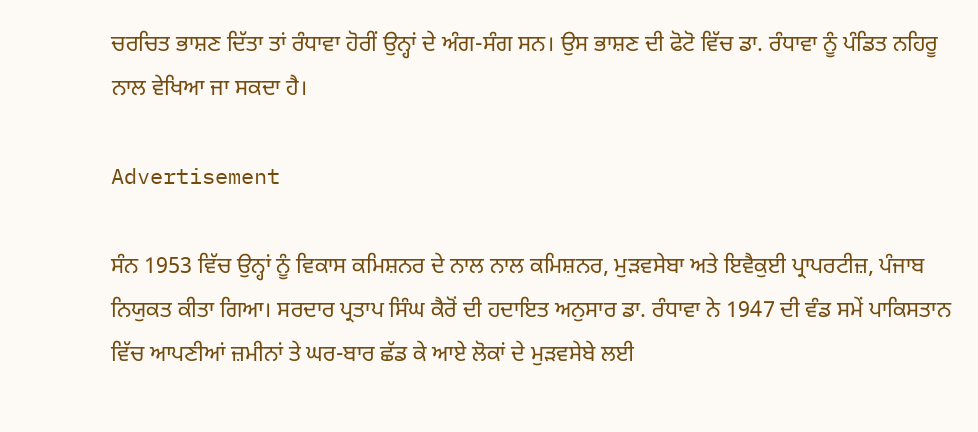ਚਰਚਿਤ ਭਾਸ਼ਣ ਦਿੱਤਾ ਤਾਂ ਰੰਧਾਵਾ ਹੋਰੀਂ ਉਨ੍ਹਾਂ ਦੇ ਅੰਗ-ਸੰਗ ਸਨ। ਉਸ ਭਾਸ਼ਣ ਦੀ ਫੋਟੋ ਵਿੱਚ ਡਾ. ਰੰਧਾਵਾ ਨੂੰ ਪੰਡਿਤ ਨਹਿਰੂ ਨਾਲ ਵੇਖਿਆ ਜਾ ਸਕਦਾ ਹੈ।

Advertisement

ਸੰਨ 1953 ਵਿੱਚ ਉਨ੍ਹਾਂ ਨੂੰ ਵਿਕਾਸ ਕਮਿਸ਼ਨਰ ਦੇ ਨਾਲ ਨਾਲ ਕਮਿਸ਼ਨਰ, ਮੁੜਵਸੇਬਾ ਅਤੇ ਇਵੈਕੁਈ ਪ੍ਰਾਪਰਟੀਜ਼, ਪੰਜਾਬ ਨਿਯੁਕਤ ਕੀਤਾ ਗਿਆ। ਸਰਦਾਰ ਪ੍ਰਤਾਪ ਸਿੰਘ ਕੈਰੋਂ ਦੀ ਹਦਾਇਤ ਅਨੁਸਾਰ ਡਾ. ਰੰਧਾਵਾ ਨੇ 1947 ਦੀ ਵੰਡ ਸਮੇਂ ਪਾਕਿਸਤਾਨ ਵਿੱਚ ਆਪਣੀਆਂ ਜ਼ਮੀਨਾਂ ਤੇ ਘਰ-ਬਾਰ ਛੱਡ ਕੇ ਆਏ ਲੋਕਾਂ ਦੇ ਮੁੜਵਸੇਬੇ ਲਈ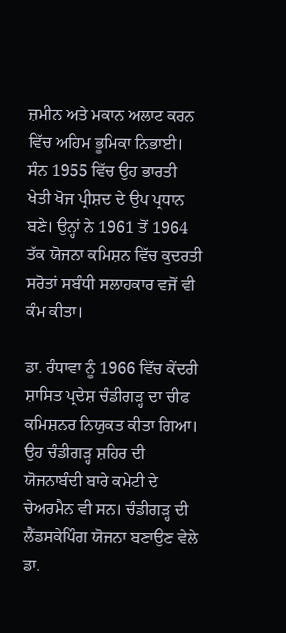ਜ਼ਮੀਨ ਅਤੇ ਮਕਾਨ ਅਲਾਟ ਕਰਨ ਵਿੱਚ ਅਹਿਮ ਭੂਮਿਕਾ ਨਿਭਾਈ। ਸੰਨ 1955 ਵਿੱਚ ਉਹ ਭਾਰਤੀ ਖੇਤੀ ਖੋਜ ਪ੍ਰੀਸ਼ਦ ਦੇ ਉਪ ਪ੍ਰਧਾਨ ਬਣੇ। ਉਨ੍ਹਾਂ ਨੇ 1961 ਤੋਂ 1964 ਤੱਕ ਯੋਜਨਾ ਕਮਿਸ਼ਨ ਵਿੱਚ ਕੁਦਰਤੀ ਸਰੋਤਾਂ ਸਬੰਧੀ ਸਲਾਹਕਾਰ ਵਜੋਂ ਵੀ ਕੰਮ ਕੀਤਾ।

ਡਾ. ਰੰਧਾਵਾ ਨੂੰ 1966 ਵਿੱਚ ਕੇਂਦਰੀ ਸ਼ਾਸਿਤ ਪ੍ਰਦੇਸ਼ ਚੰਡੀਗੜ੍ਹ ਦਾ ਚੀਫ ਕਮਿਸ਼ਨਰ ਨਿਯੁਕਤ ਕੀਤਾ ਗਿਆ। ਉਹ ਚੰਡੀਗੜ੍ਹ ਸ਼ਹਿਰ ਦੀ ਯੋਜਨਾਬੰਦੀ ਬਾਰੇ ਕਮੇਟੀ ਦੇ ਚੇਅਰਮੈਨ ਵੀ ਸਨ। ਚੰਡੀਗੜ੍ਹ ਦੀ ਲੈਂਡਸਕੇਪਿੰਗ ਯੋਜਨਾ ਬਣਾਉਣ ਵੇਲੇ ਡਾ.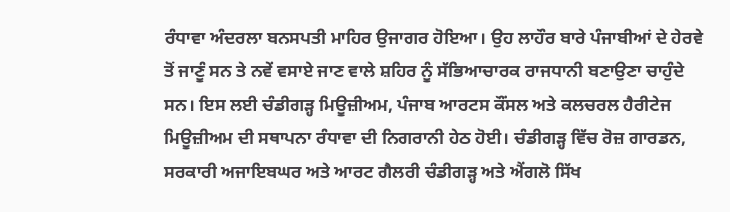ਰੰਧਾਵਾ ਅੰਦਰਲਾ ਬਨਸਪਤੀ ਮਾਹਿਰ ਉਜਾਗਰ ਹੋਇਆ। ਉਹ ਲਾਹੌਰ ਬਾਰੇ ਪੰਜਾਬੀਆਂ ਦੇ ਹੇਰਵੇ ਤੋਂ ਜਾਣੂੰ ਸਨ ਤੇ ਨਵੇਂ ਵਸਾਏ ਜਾਣ ਵਾਲੇ ਸ਼ਹਿਰ ਨੂੰ ਸੱਭਿਆਚਾਰਕ ਰਾਜਧਾਨੀ ਬਣਾਉਣਾ ਚਾਹੁੰਦੇ ਸਨ। ਇਸ ਲਈ ਚੰਡੀਗੜ੍ਹ ਮਿਊਜ਼ੀਅਮ, ਪੰਜਾਬ ਆਰਟਸ ਕੌਂਸਲ ਅਤੇ ਕਲਚਰਲ ਹੈਰੀਟੇਜ ਮਿਊਜ਼ੀਅਮ ਦੀ ਸਥਾਪਨਾ ਰੰਧਾਵਾ ਦੀ ਨਿਗਰਾਨੀ ਹੇਠ ਹੋਈ। ਚੰਡੀਗੜ੍ਹ ਵਿੱਚ ਰੋਜ਼ ਗਾਰਡਨ, ਸਰਕਾਰੀ ਅਜਾਇਬਘਰ ਅਤੇ ਆਰਟ ਗੈਲਰੀ ਚੰਡੀਗੜ੍ਹ ਅਤੇ ਐਂਗਲੋ ਸਿੱਖ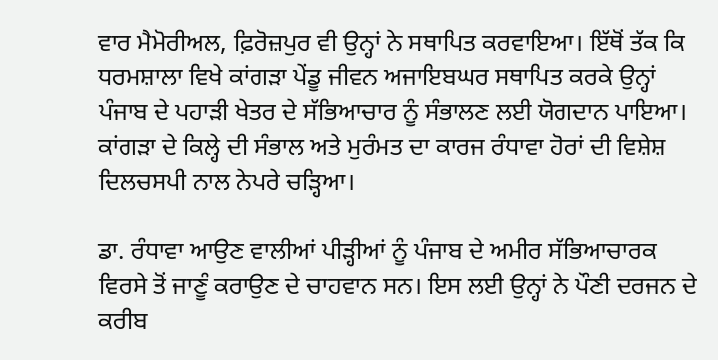ਵਾਰ ਮੈਮੋਰੀਅਲ, ਫ਼ਿਰੋਜ਼ਪੁਰ ਵੀ ਉਨ੍ਹਾਂ ਨੇ ਸਥਾਪਿਤ ਕਰਵਾਇਆ। ਇੱਥੋਂ ਤੱਕ ਕਿ ਧਰਮਸ਼ਾਲਾ ਵਿਖੇ ਕਾਂਗੜਾ ਪੇਂਡੂ ਜੀਵਨ ਅਜਾਇਬਘਰ ਸਥਾਪਿਤ ਕਰਕੇ ਉਨ੍ਹਾਂ ਪੰਜਾਬ ਦੇ ਪਹਾੜੀ ਖੇਤਰ ਦੇ ਸੱਭਿਆਚਾਰ ਨੂੰ ਸੰਭਾਲਣ ਲਈ ਯੋਗਦਾਨ ਪਾਇਆ। ਕਾਂਗੜਾ ਦੇ ਕਿਲ੍ਹੇ ਦੀ ਸੰਭਾਲ ਅਤੇ ਮੁਰੰਮਤ ਦਾ ਕਾਰਜ ਰੰਧਾਵਾ ਹੋਰਾਂ ਦੀ ਵਿਸ਼ੇਸ਼ ਦਿਲਚਸਪੀ ਨਾਲ ਨੇਪਰੇ ਚੜ੍ਹਿਆ।

ਡਾ. ਰੰਧਾਵਾ ਆਉਣ ਵਾਲੀਆਂ ਪੀੜ੍ਹੀਆਂ ਨੂੰ ਪੰਜਾਬ ਦੇ ਅਮੀਰ ਸੱਭਿਆਚਾਰਕ ਵਿਰਸੇ ਤੋਂ ਜਾਣੂੰ ਕਰਾਉਣ ਦੇ ਚਾਹਵਾਨ ਸਨ। ਇਸ ਲਈ ਉਨ੍ਹਾਂ ਨੇ ਪੌਣੀ ਦਰਜਨ ਦੇ ਕਰੀਬ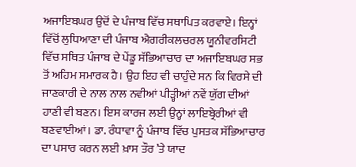ਅਜਾਇਬਘਰ ਉਦੋਂ ਦੇ ਪੰਜਾਬ ਵਿੱਚ ਸਥਾਪਿਤ ਕਰਵਾਏ। ਇਨ੍ਹਾਂ ਵਿੱਚੋਂ ਲੁਧਿਆਣਾ ਦੀ ਪੰਜਾਬ ਐਗਰੀਕਲਚਰਲ ਯੂਨੀਵਰਸਿਟੀ ਵਿੱਚ ਸਥਿਤ ਪੰਜਾਬ ਦੇ ਪੇਂਡੂ ਸੱਭਿਆਚਾਰ ਦਾ ਅਜਾਇਬਘਰ ਸਭ ਤੋਂ ਅਹਿਮ ਸਮਾਰਕ ਹੈ। ਉਹ ਇਹ ਵੀ ਚਾਹੁੰਦੇ ਸਨ ਕਿ ਵਿਰਸੇ ਦੀ ਜਾਣਕਾਰੀ ਦੇ ਨਾਲ ਨਾਲ ਨਵੀਆਂ ਪੀੜ੍ਹੀਆਂ ਨਵੇਂ ਯੁੱਗ ਦੀਆਂ ਹਾਣੀ ਵੀ ਬਣਨ। ਇਸ ਕਾਰਜ ਲਈ ਉਨ੍ਹਾਂ ਲਾਇਬ੍ਰੇਰੀਆਂ ਵੀ ਬਣਵਾਈਆਂ। ਡਾ. ਰੰਧਾਵਾ ਨੂੰ ਪੰਜਾਬ ਵਿੱਚ ਪੁਸਤਕ ਸੱਭਿਆਚਾਰ ਦਾ ਪਸਾਰ ਕਰਨ ਲਈ ਖ਼ਾਸ ਤੌਰ ’ਤੇ ਯਾਦ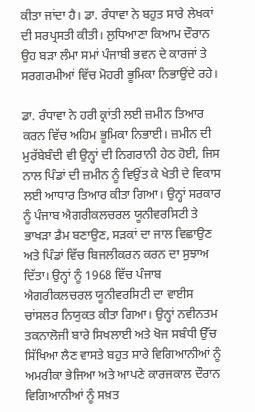ਕੀਤਾ ਜਾਂਦਾ ਹੈ। ਡਾ. ਰੰਧਾਵਾ ਨੇ ਬਹੁਤ ਸਾਰੇ ਲੇਖਕਾਂ ਦੀ ਸਰਪ੍ਰਸਤੀ ਕੀਤੀ। ਲੁਧਿਆਣਾ ਕਿਆਮ ਦੌਰਾਨ ਉਹ ਬੜਾ ਲੰਮਾ ਸਮਾਂ ਪੰਜਾਬੀ ਭਵਨ ਦੇ ਕਾਰਜਾਂ ਤੇ ਸਰਗਰਮੀਆਂ ਵਿੱਚ ਮੋਹਰੀ ਭੂਮਿਕਾ ਨਿਭਾਉਂਦੇ ਰਹੇ।

ਡਾ. ਰੰਧਾਵਾ ਨੇ ਹਰੀ ਕ੍ਰਾਂਤੀ ਲਈ ਜ਼ਮੀਨ ਤਿਆਰ ਕਰਨ ਵਿੱਚ ਅਹਿਮ ਭੂਮਿਕਾ ਨਿਭਾਈ। ਜ਼ਮੀਨ ਦੀ ਮੁਰੱਬੇਬੰਦੀ ਵੀ ਉਨ੍ਹਾਂ ਦੀ ਨਿਗਰਾਨੀ ਹੇਠ ਹੋਈ, ਜਿਸ ਨਾਲ ਪਿੰਡਾਂ ਦੀ ਜ਼ਮੀਨ ਨੂੰ ਵਿਉਂਤ ਕੇ ਖੇਤੀ ਦੇ ਵਿਕਾਸ ਲਈ ਆਧਾਰ ਤਿਆਰ ਕੀਤਾ ਗਿਆ। ਉਨ੍ਹਾਂ ਸਰਕਾਰ ਨੂੰ ਪੰਜਾਬ ਐਗਰੀਕਲਚਰਲ ਯੂਨੀਵਰਸਿਟੀ ਤੇ ਭਾਖੜਾ ਡੈਮ ਬਣਾਉਣ, ਸੜਕਾਂ ਦਾ ਜਾਲ ਵਿਛਾਉਣ ਅਤੇ ਪਿੰਡਾਂ ਵਿੱਚ ਬਿਜਲੀਕਰਨ ਕਰਨ ਦਾ ਸੁਝਾਅ ਦਿੱਤਾ। ਉਨ੍ਹਾਂ ਨੂੰ 1968 ਵਿੱਚ ਪੰਜਾਬ ਐਗਰੀਕਲਚਰਲ ਯੂਨੀਵਰਸਿਟੀ ਦਾ ਵਾਈਸ ਚਾਂਸਲਰ ਨਿਯੁਕਤ ਕੀਤਾ ਗਿਆ। ਉਨ੍ਹਾਂ ਨਵੀਨਤਮ ਤਕਨਾਲੋਜੀ ਬਾਰੇ ਸਿਖਲਾਈ ਅਤੇ ਖੋਜ ਸਬੰਧੀ ਉੱਚ ਸਿੱਖਿਆ ਲੈਣ ਵਾਸਤੇ ਬਹੁਤ ਸਾਰੇ ਵਿਗਿਆਨੀਆਂ ਨੂੰ ਅਮਰੀਕਾ ਭੇਜਿਆ ਅਤੇ ਆਪਣੇ ਕਾਰਜਕਾਲ ਦੌਰਾਨ ਵਿਗਿਆਨੀਆਂ ਨੂੰ ਸਖ਼ਤ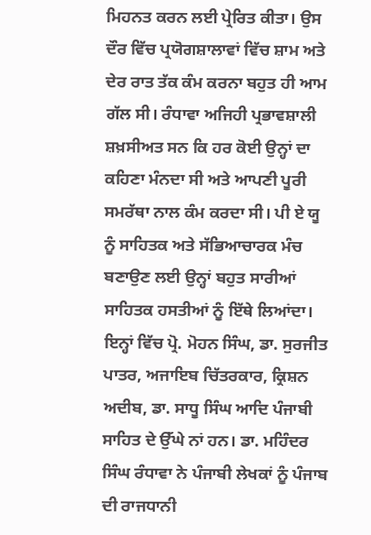ਮਿਹਨਤ ਕਰਨ ਲਈ ਪ੍ਰੇਰਿਤ ਕੀਤਾ। ਉਸ ਦੌਰ ਵਿੱਚ ਪ੍ਰਯੋਗਸ਼ਾਲਾਵਾਂ ਵਿੱਚ ਸ਼ਾਮ ਅਤੇ ਦੇਰ ਰਾਤ ਤੱਕ ਕੰਮ ਕਰਨਾ ਬਹੁਤ ਹੀ ਆਮ ਗੱਲ ਸੀ। ਰੰਧਾਵਾ ਅਜਿਹੀ ਪ੍ਰਭਾਵਸ਼ਾਲੀ ਸ਼ਖ਼ਸੀਅਤ ਸਨ ਕਿ ਹਰ ਕੋਈ ਉਨ੍ਹਾਂ ਦਾ ਕਹਿਣਾ ਮੰਨਦਾ ਸੀ ਅਤੇ ਆਪਣੀ ਪੂਰੀ ਸਮਰੱਥਾ ਨਾਲ ਕੰਮ ਕਰਦਾ ਸੀ। ਪੀ ਏ ਯੂ ਨੂੰ ਸਾਹਿਤਕ ਅਤੇ ਸੱਭਿਆਚਾਰਕ ਮੰਚ ਬਣਾਉਣ ਲਈ ਉਨ੍ਹਾਂ ਬਹੁਤ ਸਾਰੀਆਂ ਸਾਹਿਤਕ ਹਸਤੀਆਂ ਨੂੰ ਇੱਥੇ ਲਿਆਂਦਾ। ਇਨ੍ਹਾਂ ਵਿੱਚ ਪ੍ਰੋ. ਮੋਹਨ ਸਿੰਘ, ਡਾ. ਸੁਰਜੀਤ ਪਾਤਰ, ਅਜਾਇਬ ਚਿੱਤਰਕਾਰ, ਕ੍ਰਿਸ਼ਨ ਅਦੀਬ, ਡਾ. ਸਾਧੂ ਸਿੰਘ ਆਦਿ ਪੰਜਾਬੀ ਸਾਹਿਤ ਦੇ ਉੱਘੇ ਨਾਂ ਹਨ। ਡਾ. ਮਹਿੰਦਰ ਸਿੰਘ ਰੰਧਾਵਾ ਨੇ ਪੰਜਾਬੀ ਲੇਖਕਾਂ ਨੂੰ ਪੰਜਾਬ ਦੀ ਰਾਜਧਾਨੀ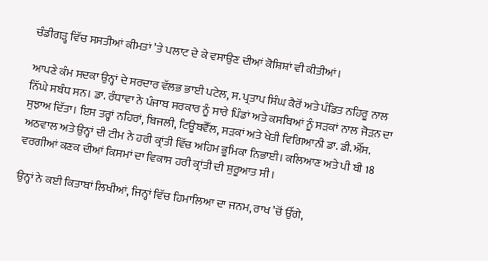ਚੰਡੀਗੜ੍ਹ ਵਿੱਚ ਸਸਤੀਆਂ ਕੀਮਤਾਂ ’ਤੇ ਪਲਾਟ ਦੇ ਕੇ ਵਸਾਉਣ ਦੀਆਂ ਕੋਸ਼ਿਸ਼ਾਂ ਵੀ ਕੀਤੀਆਂ।

ਆਪਣੇ ਕੰਮ ਸਦਕਾ ਉਨ੍ਹਾਂ ਦੇ ਸਰਦਾਰ ਵੱਲਭ ਭਾਈ ਪਟੇਲ, ਸ. ਪ੍ਰਤਾਪ ਸਿੰਘ ਕੈਰੋਂ ਅਤੇ ਪੰਡਿਤ ਨਹਿਰੂ ਨਾਲ ਨਿੱਘੇ ਸਬੰਧ ਸਨ। ਡਾ. ਰੰਧਾਵਾ ਨੇ ਪੰਜਾਬ ਸਰਕਾਰ ਨੂੰ ਸਾਰੇ ਪਿੰਡਾਂ ਅਤੇ ਕਸਬਿਆਂ ਨੂੰ ਸੜਕਾਂ ਨਾਲ ਜੋੜਨ ਦਾ ਸੁਝਾਅ ਦਿੱਤਾ। ਇਸ ਤਰ੍ਹਾਂ ਨਹਿਰਾਂ, ਬਿਜਲੀ, ਟਿਊਬਵੈੱਲ, ਸੜਕਾਂ ਅਤੇ ਖੇਤੀ ਵਿਗਿਆਨੀ ਡਾ. ਡੀ.ਐੱਸ. ਅਠਵਾਲ ਅਤੇ ਉਨ੍ਹਾਂ ਦੀ ਟੀਮ ਨੇ ਹਰੀ ਕ੍ਰਾਂਤੀ ਵਿੱਚ ਅਹਿਮ ਭੂਮਿਕਾ ਨਿਭਾਈ। ਕਲਿਆਣ ਅਤੇ ਪੀ ਬੀ 18 ਵਰਗੀਆਂ ਕਣਕ ਦੀਆਂ ਕਿਸਮਾਂ ਦਾ ਵਿਕਾਸ ਹਰੀ ਕ੍ਰਾਂਤੀ ਦੀ ਸ਼ੁਰੂਆਤ ਸੀ।

ਉਨ੍ਹਾਂ ਨੇ ਕਈ ਕਿਤਾਬਾਂ ਲਿਖੀਆਂ, ਜਿਨ੍ਹਾਂ ਵਿੱਚ ਹਿਮਾਲਿਆ ਦਾ ਜਨਮ, ਰਾਖ ’ਚੋਂ ਉੱਗੇ,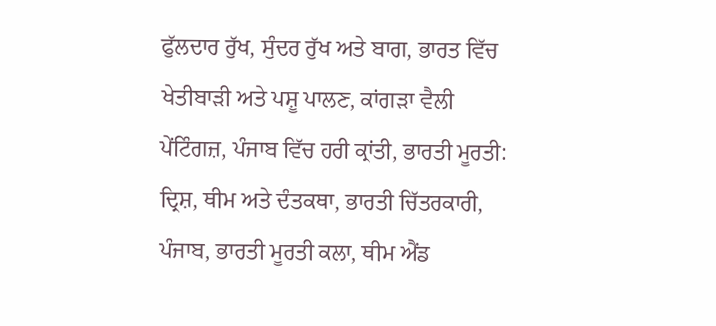ਫੁੱਲਦਾਰ ਰੁੱਖ, ਸੁੰਦਰ ਰੁੱਖ ਅਤੇ ਬਾਗ, ਭਾਰਤ ਵਿੱਚ ਖੇਤੀਬਾੜੀ ਅਤੇ ਪਸ਼ੂ ਪਾਲਣ, ਕਾਂਗੜਾ ਵੈਲੀ ਪੇਂਟਿੰਗਜ਼, ਪੰਜਾਬ ਵਿੱਚ ਹਰੀ ਕ੍ਰਾਂਤੀ, ਭਾਰਤੀ ਮੂਰਤੀ: ਦ੍ਰਿਸ਼, ਥੀਮ ਅਤੇ ਦੰਤਕਥਾ, ਭਾਰਤੀ ਚਿੱਤਰਕਾਰੀ, ਪੰਜਾਬ, ਭਾਰਤੀ ਮੂਰਤੀ ਕਲਾ, ਥੀਮ ਐਂਡ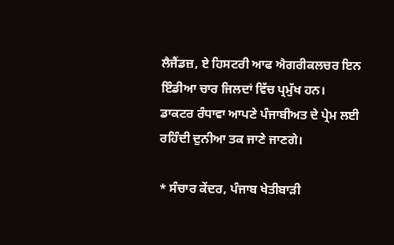ਲੈਜੈਂਡਜ਼, ਏ ਹਿਸਟਰੀ ਆਫ ਐਗਰੀਕਲਚਰ ਇਨ ਇੰਡੀਆ ਚਾਰ ਜਿਲਦਾਂ ਵਿੱਚ ਪ੍ਰਮੁੱਖ ਹਨ। ਡਾਕਟਰ ਰੰਧਾਵਾ ਆਪਣੇ ਪੰਜਾਬੀਅਤ ਦੇ ਪ੍ਰੇਮ ਲਈ ਰਹਿੰਦੀ ਦੁਨੀਆ ਤਕ ਜਾਣੇ ਜਾਣਗੇ।

* ਸੰਚਾਰ ਕੇਂਦਰ, ਪੰਜਾਬ ਖੇਤੀਬਾੜੀ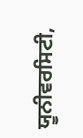ਯੂਨੀਵਰਸਿਟੀ,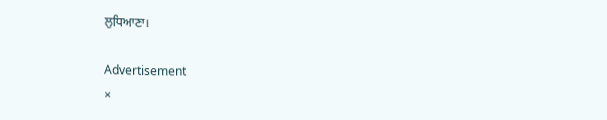ਲੁਧਿਆਣਾ।

Advertisement
×